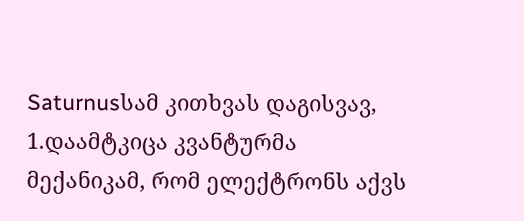Saturnusსამ კითხვას დაგისვავ,
1.დაამტკიცა კვანტურმა მექანიკამ, რომ ელექტრონს აქვს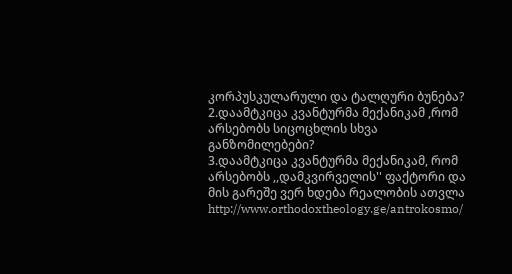კორპუსკულარული და ტალღური ბუნება?
2.დაამტკიცა კვანტურმა მექანიკამ ,რომ არსებობს სიცოცხლის სხვა განზომილებები?
3.დაამტკიცა კვანტურმა მექანიკამ, რომ არსებობს ,,დამკვირველის'' ფაქტორი და მის გარეშე ვერ ხდება რეალობის ათვლა
http://www.orthodoxtheology.ge/antrokosmo/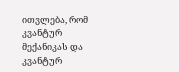ითვლება, რომ კვანტურ მექანიკას და კვანტურ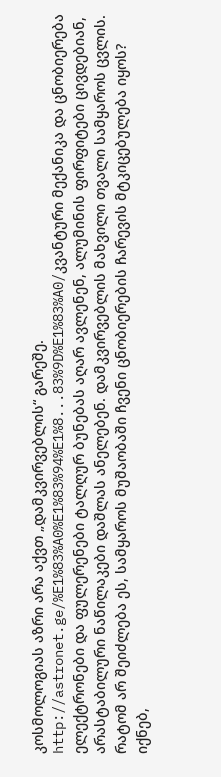კოსმოლოგიას აზრი არა აქვთ „დამკვირვებლის“ გარეშე.
http://astronet.ge/%E1%83%A0%E1%83%94%E1%8...83%9D%E1%83%A0/კვანტური მექანიკა და ცნობიერება
ელექტრონები და ფულერენები ტალღურ ბუნებას აღარ ავლენენ, ალუმინის ფირფიტები ცივდებიან, არასტაბილური ნაწილაკები დაშლას ანელებენ. დამკვირვებლის მახვილი თვალი სამყაროს ცვლის. რატომ არ შეიძლება ეს, სამყაროს მუშაობაში ჩვენი ცნობიერების ჩარევის მტკიცებულება იყოს? იქნებ,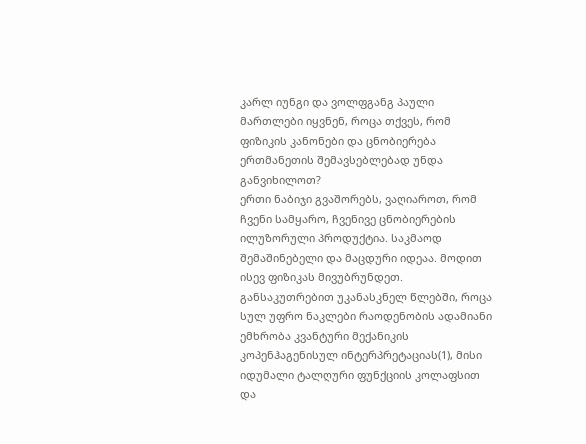კარლ იუნგი და ვოლფგანგ პაული მართლები იყვნენ, როცა თქვეს, რომ ფიზიკის კანონები და ცნობიერება ერთმანეთის შემავსებლებად უნდა განვიხილოთ?
ერთი ნაბიჯი გვაშორებს, ვაღიაროთ, რომ ჩვენი სამყარო, ჩვენივე ცნობიერების ილუზორული პროდუქტია. საკმაოდ შემაშინებელი და მაცდური იდეაა. მოდით ისევ ფიზიკას მივუბრუნდეთ. განსაკუთრებით უკანასკნელ წლებში, როცა სულ უფრო ნაკლები რაოდენობის ადამიანი ემხრობა კვანტური მექანიკის კოპენჰაგენისულ ინტერპრეტაციას(1), მისი იდუმალი ტალღური ფუნქციის კოლაფსით და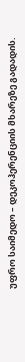უფრო საიმედო – დეკოჰერენციის მხარეზე გადადის.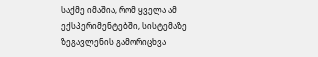საქმე იმაშია, რომ ყველა ამ ექსპერიმენტებში, სისტემაზე ზეგავლენის გამორიცხვა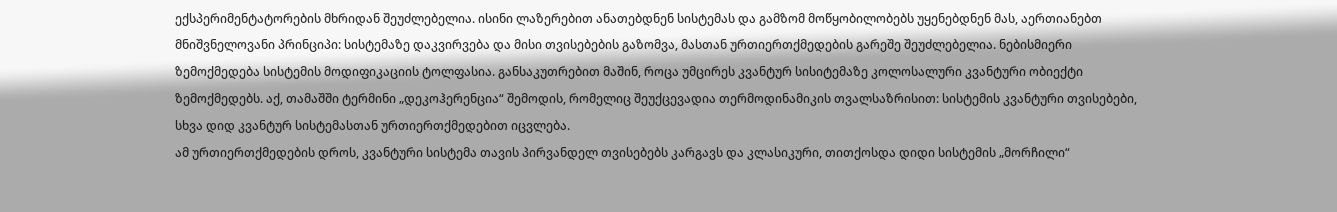ექსპერიმენტატორების მხრიდან შეუძლებელია. ისინი ლაზერებით ანათებდნენ სისტემას და გამზომ მოწყობილობებს უყენებდნენ მას, აერთიანებთ მნიშვნელოვანი პრინციპი: სისტემაზე დაკვირვება და მისი თვისებების გაზომვა, მასთან ურთიერთქმედების გარეშე შეუძლებელია. ნებისმიერი ზემოქმედება სისტემის მოდიფიკაციის ტოლფასია. განსაკუთრებით მაშინ, როცა უმცირეს კვანტურ სისიტემაზე კოლოსალური კვანტური ობიექტი ზემოქმედებს. აქ, თამაშში ტერმინი „დეკოჰერენცია“ შემოდის, რომელიც შეუქცევადია თერმოდინამიკის თვალსაზრისით: სისტემის კვანტური თვისებები, სხვა დიდ კვანტურ სისტემასთან ურთიერთქმედებით იცვლება.
ამ ურთიერთქმედების დროს, კვანტური სისტემა თავის პირვანდელ თვისებებს კარგავს და კლასიკური, თითქოსდა დიდი სისტემის „მორჩილი“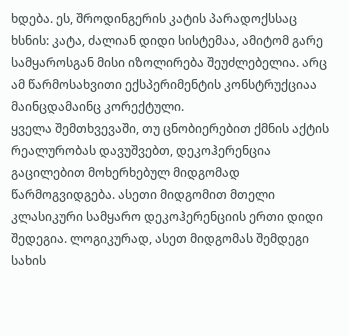ხდება. ეს, შროდინგერის კატის პარადოქსსაც ხსნის: კატა, ძალიან დიდი სისტემაა, ამიტომ გარე სამყაროსგან მისი იზოლირება შეუძლებელია. არც ამ წარმოსახვითი ექსპერიმენტის კონსტრუქციაა მაინცდამაინც კორექტული.
ყველა შემთხვევაში, თუ ცნობიერებით ქმნის აქტის რეალურობას დავუშვებთ, დეკოჰერენცია გაცილებით მოხერხებულ მიდგომად წარმოგვიდგება. ასეთი მიდგომით მთელი კლასიკური სამყარო დეკოჰერენციის ერთი დიდი შედეგია. ლოგიკურად, ასეთ მიდგომას შემდეგი სახის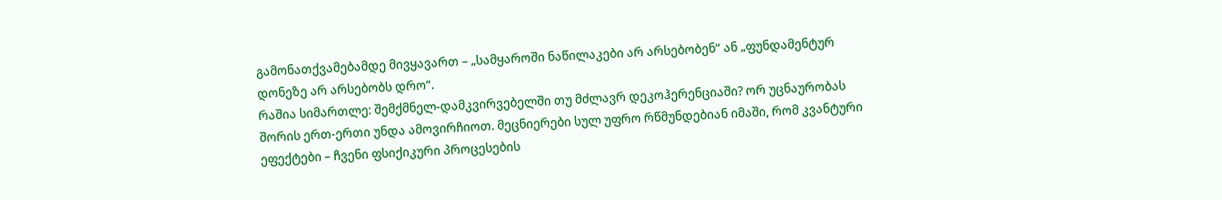გამონათქვამებამდე მივყავართ – „სამყაროში ნაწილაკები არ არსებობენ“ ან „ფუნდამენტურ დონეზე არ არსებობს დრო“.
რაშია სიმართლე: შემქმნელ-დამკვირვებელში თუ მძლავრ დეკოჰერენციაში? ორ უცნაურობას შორის ერთ-ერთი უნდა ამოვირჩიოთ. მეცნიერები სულ უფრო რწმუნდებიან იმაში, რომ კვანტური ეფექტები – ჩვენი ფსიქიკური პროცესების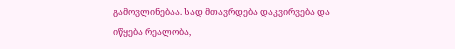გამოვლინებაა. სად მთავრდება დაკვირვება და იწყება რეალობა,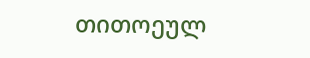თითოეულ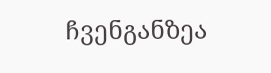ჩვენგანზეა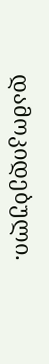დამოკიდებული.